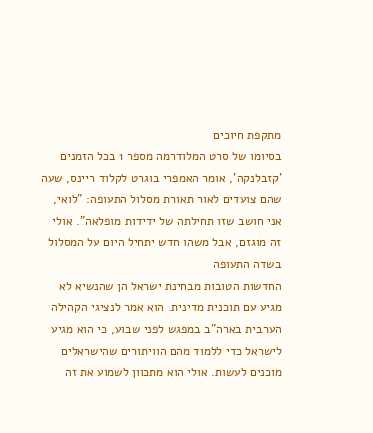מתקפת חיוכים
בסיומו של סרט המלודרמה מספר 1 בכל הזמנים 'קזבלנקה', אומר האמפרי בוגרט לקלוד ריינס, שעה שהם צועדים לאור תאורת מסלול התעופה: "לואי, אני חושב שזו תחילתה של ידידות מופלאה". אולי זה מוגזם, אבל משהו חדש יתחיל היום על המסלול בשדה התעופה
החדשות הטובות מבחינת ישראל הן שהנשיא לא מגיע עם תוכנית מדינית. הוא אמר לנציגי הקהילה הערבית בארה"ב במפגש לפני שבוע, כי הוא מגיע לישראל כדי ללמוד מהם הוויתורים שהישראלים מוכנים לעשות. אולי הוא מתכוון לשמוע את זה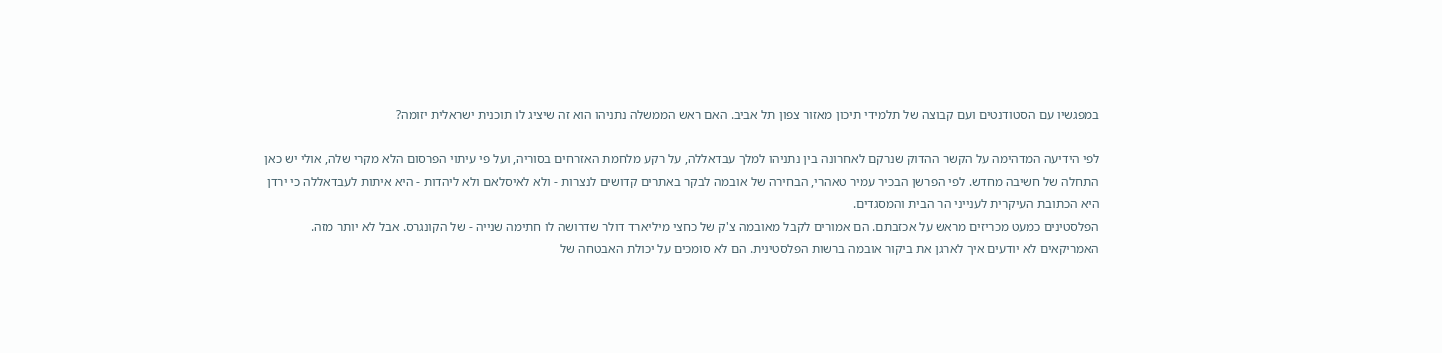במפגשיו עם הסטודנטים ועם קבוצה של תלמידי תיכון מאזור צפון תל אביב. האם ראש הממשלה נתניהו הוא זה שיציג לו תוכנית ישראלית יזומה?

לפי הידיעה המדהימה על הקשר ההדוק שנרקם לאחרונה בין נתניהו למלך עבדאללה, על רקע מלחמת האזרחים בסוריה, ועל פי עיתוי הפרסום הלא מקרי שלה, אולי יש כאן התחלה של חשיבה מחדש. לפי הפרשן הבכיר עמיר טאהרי, הבחירה של אובמה לבקר באתרים קדושים לנצרות - ולא לאיסלאם ולא ליהדות - היא איתות לעבדאללה כי ירדן היא הכתובת העיקרית לענייני הר הבית והמסגדים.
הפלסטינים כמעט מכריזים מראש על אכזבתם. הם אמורים לקבל מאובמה צ'ק של כחצי מיליארד דולר שדרושה לו חתימה שנייה - של הקונגרס. אבל לא יותר מזה. האמריקאים לא יודעים איך לארגן את ביקור אובמה ברשות הפלסטינית. הם לא סומכים על יכולת האבטחה של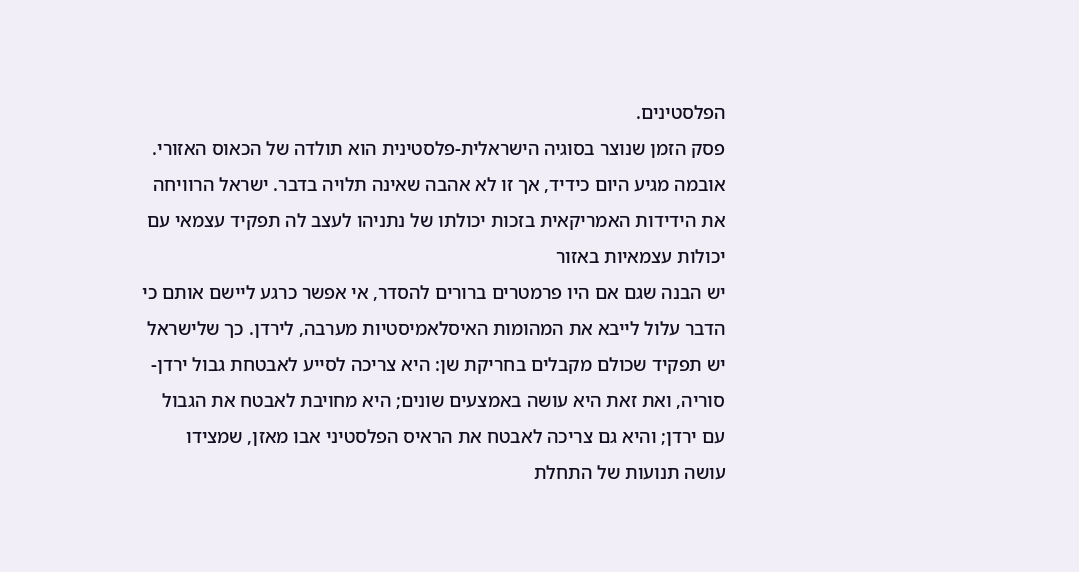הפלסטינים.
פסק הזמן שנוצר בסוגיה הישראלית-פלסטינית הוא תולדה של הכאוס האזורי. אובמה מגיע היום כידיד, אך זו לא אהבה שאינה תלויה בדבר. ישראל הרוויחה את הידידות האמריקאית בזכות יכולתו של נתניהו לעצב לה תפקיד עצמאי עם יכולות עצמאיות באזור
יש הבנה שגם אם היו פרמטרים ברורים להסדר, אי אפשר כרגע ליישם אותם כי הדבר עלול לייבא את המהומות האיסלאמיסטיות מערבה, לירדן. כך שלישראל יש תפקיד שכולם מקבלים בחריקת שן: היא צריכה לסייע לאבטחת גבול ירדן-סוריה, ואת זאת היא עושה באמצעים שונים; היא מחויבת לאבטח את הגבול עם ירדן; והיא גם צריכה לאבטח את הראיס הפלסטיני אבו מאזן, שמצידו עושה תנועות של התחלת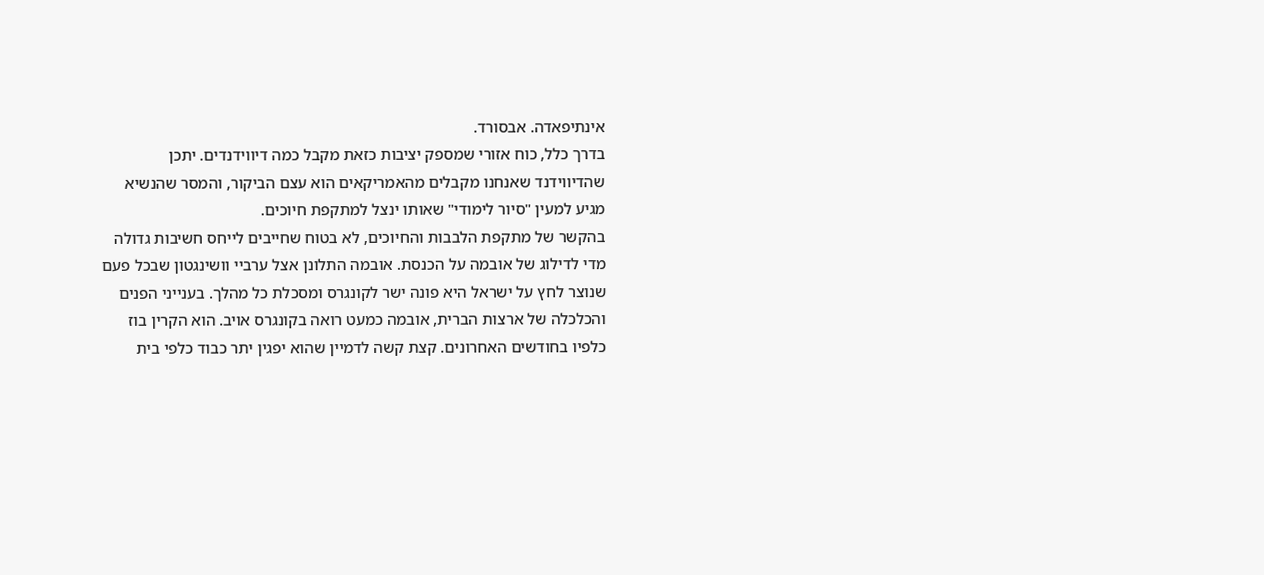אינתיפאדה. אבסורד.
בדרך כלל, כוח אזורי שמספק יציבות כזאת מקבל כמה דיווידנדים. יתכן שהדיווידנד שאנחנו מקבלים מהאמריקאים הוא עצם הביקור, והמסר שהנשיא מגיע למעין "סיור לימודי" שאותו ינצל למתקפת חיוכים.
בהקשר של מתקפת הלבבות והחיוכים, לא בטוח שחייבים לייחס חשיבות גדולה מדי לדילוג של אובמה על הכנסת. אובמה התלונן אצל ערביי וושינגטון שבכל פעם שנוצר לחץ על ישראל היא פונה ישר לקונגרס ומסכלת כל מהלך. בענייני הפנים והכלכלה של ארצות הברית, אובמה כמעט רואה בקונגרס אויב. הוא הקרין בוז כלפיו בחודשים האחרונים. קצת קשה לדמיין שהוא יפגין יתר כבוד כלפי בית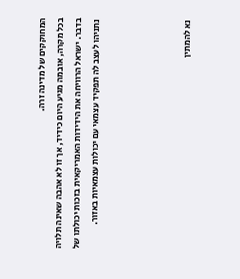המחוקקים של מדינה זרה.
בכל מקרה, אובמה מגיע היום כידיד, אך זו לא אהבה שאינה תלויה בדבר. ישראל הרוויחה את הידידות האמריקאית בזכות יכולתו של נתניהו לעצב לה תפקיד עצמאי עם יכולות עצמאיות באזור.




נא להמתין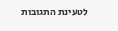לטעינת התגובות